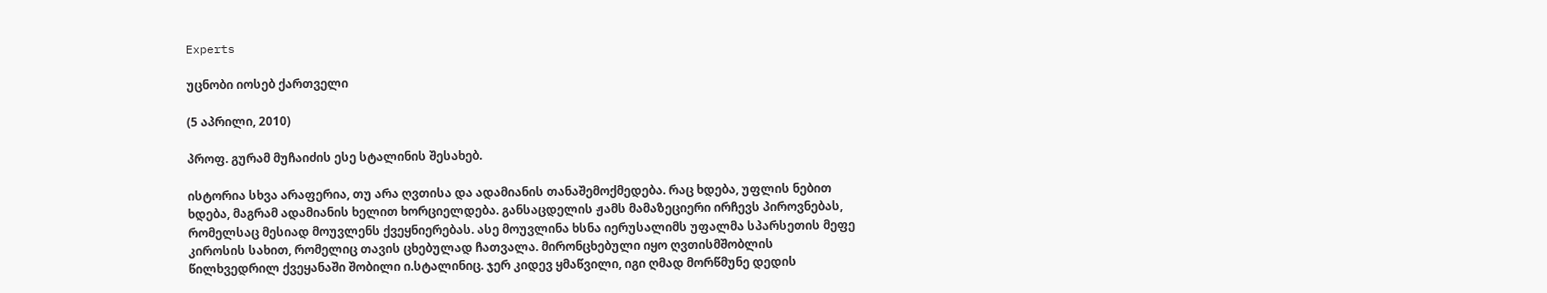Experts

უცნობი იოსებ ქართველი

(5 აპრილი, 2010)

პროფ. გურამ მუჩაიძის ესე სტალინის შესახებ.

ისტორია სხვა არაფერია, თუ არა ღვთისა და ადამიანის თანაშემოქმედება. რაც ხდება, უფლის ნებით ხდება, მაგრამ ადამიანის ხელით ხორციელდება. განსაცდელის ჟამს მამაზეციერი ირჩევს პიროვნებას, რომელსაც მესიად მოუვლენს ქვეყნიერებას. ასე მოუვლინა ხსნა იერუსალიმს უფალმა სპარსეთის მეფე კიროსის სახით, რომელიც თავის ცხებულად ჩათვალა. მირონცხებული იყო ღვთისმშობლის წილხვედრილ ქვეყანაში შობილი ი.სტალინიც. ჯერ კიდევ ყმაწვილი, იგი ღმად მორწმუნე დედის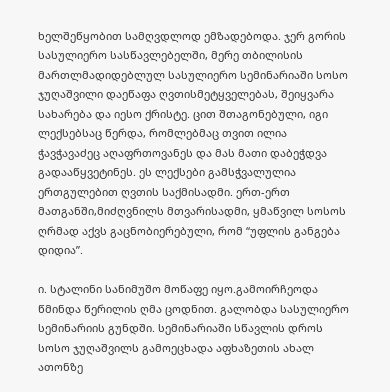ხელშეწყობით სამღვდლოდ ემზადებოდა. ჯერ გორის სასულიერო სასწავლებელში, მერე თბილისის მართლმადიდებლულ სასულიერო სემინარიაში სოსო ჯუღაშვილი დაეწაფა ღვთისმეტყველებას, შეიყვარა სახარება და იესო ქრისტე. ცით შთაგონებული, იგი ლექსებსაც წერდა, რომლებმაც თვით ილია ჭავჭავაძეც აღაფრთოვანეს და მას მათი დაბეჭდვა გადააწყვეტინეს. ეს ლექსები გამსჭვალულია ერთგულებით ღვთის საქმისადმი. ერთ-ერთ მათგანში,მიძღვნილს მთვარისადმი, ყმაწვილ სოსოს ღრმად აქვს გაცნობიერებული, რომ “უფლის განგება დიდია”.

ი. სტალინი სანიმუშო მოწაფე იყო.გამოირჩეოდა წმინდა წერილის ღმა ცოდნით. გალობდა სასულიერო სემინარიის გუნდში. სემინარიაში სწავლის დროს სოსო ჯუღაშვილს გამოეცხადა აფხაზეთის ახალ ათონზე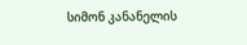სიმონ კანანელის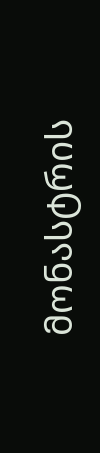მონასტრის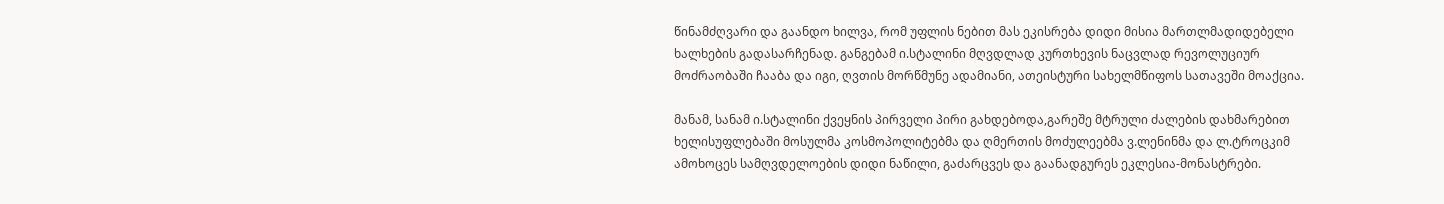წინამძღვარი და გაანდო ხილვა, რომ უფლის ნებით მას ეკისრება დიდი მისია მართლმადიდებელი ხალხების გადასარჩენად. განგებამ ი.სტალინი მღვდლად კურთხევის ნაცვლად რევოლუციურ მოძრაობაში ჩააბა და იგი, ღვთის მორწმუნე ადამიანი, ათეისტური სახელმწიფოს სათავეში მოაქცია.

მანამ, სანამ ი.სტალინი ქვეყნის პირველი პირი გახდებოდა,გარეშე მტრული ძალების დახმარებით ხელისუფლებაში მოსულმა კოსმოპოლიტებმა და ღმერთის მოძულეებმა ვ.ლენინმა და ლ.ტროცკიმ ამოხოცეს სამღვდელოების დიდი ნაწილი, გაძარცვეს და გაანადგურეს ეკლესია-მონასტრები.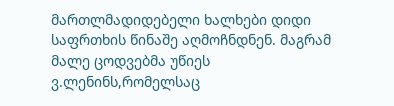მართლმადიდებელი ხალხები დიდი საფრთხის წინაშე აღმოჩნდნენ. მაგრამ მალე ცოდვებმა უწიეს ვ.ლენინს,რომელსაც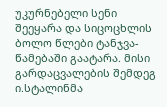უკურნებელი სენი შეეყარა და სიცოცხლის ბოლო წლები ტანჯვა-წამებაში გაატარა. მისი გარდაცვალების შემდეგ ი.სტალინმა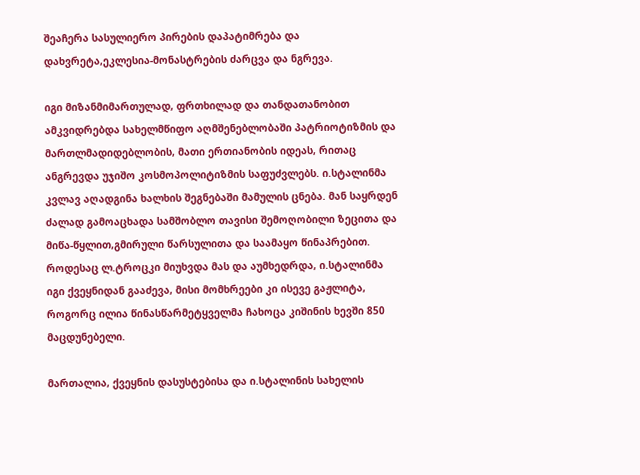შეაჩერა სასულიერო პირების დაპატიმრება და დახვრეტა,ეკლესია-მონასტრების ძარცვა და ნგრევა.

იგი მიზანმიმართულად, ფრთხილად და თანდათანობით ამკვიდრებდა სახელმწიფო აღმშენებლობაში პატრიოტიზმის და მართლმადიდებლობის, მათი ერთიანობის იდეას, რითაც ანგრევდა უჯიშო კოსმოპოლიტიზმის საფუძვლებს. ი.სტალინმა კვლავ აღადგინა ხალხის შეგნებაში მამულის ცნება. მან საყრდენ ძალად გამოაცხადა სამშობლო თავისი შემოღობილი ზეცითა და მიწა-წყლით,გმირული წარსულითა და საამაყო წინაპრებით. როდესაც ლ.ტროცკი მიუხვდა მას და აუმხედრდა, ი.სტალინმა იგი ქვეყნიდან გააძევა, მისი მომხრეები კი ისევე გაჟლიტა, როგორც ილია წინასწარმეტყველმა ჩახოცა კიშინის ხევში 850 მაცდუნებელი.

მართალია, ქვეყნის დასუსტებისა და ი.სტალინის სახელის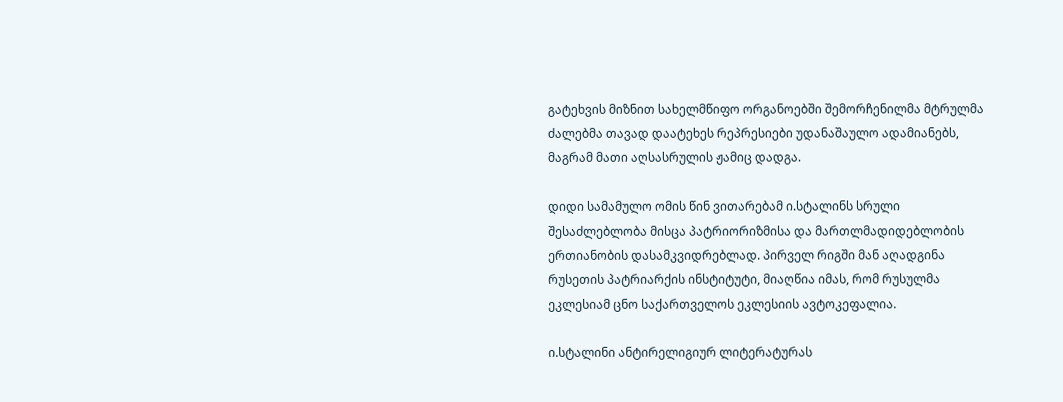გატეხვის მიზნით სახელმწიფო ორგანოებში შემორჩენილმა მტრულმა ძალებმა თავად დაატეხეს რეპრესიები უდანაშაულო ადამიანებს, მაგრამ მათი აღსასრულის ჟამიც დადგა.

დიდი სამამულო ომის წინ ვითარებამ ი.სტალინს სრული შესაძლებლობა მისცა პატრიორიზმისა და მართლმადიდებლობის ერთიანობის დასამკვიდრებლად. პირველ რიგში მან აღადგინა რუსეთის პატრიარქის ინსტიტუტი, მიაღწია იმას, რომ რუსულმა ეკლესიამ ცნო საქართველოს ეკლესიის ავტოკეფალია.

ი.სტალინი ანტირელიგიურ ლიტერატურას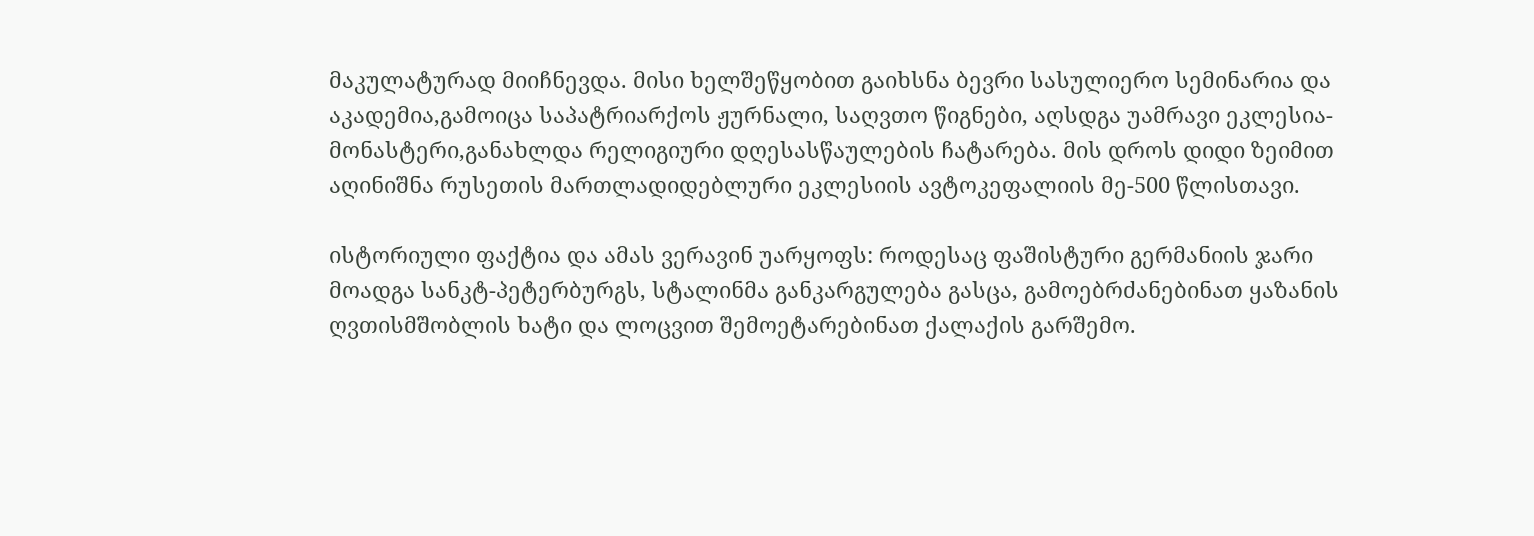მაკულატურად მიიჩნევდა. მისი ხელშეწყობით გაიხსნა ბევრი სასულიერო სემინარია და აკადემია,გამოიცა საპატრიარქოს ჟურნალი, საღვთო წიგნები, აღსდგა უამრავი ეკლესია-მონასტერი,განახლდა რელიგიური დღესასწაულების ჩატარება. მის დროს დიდი ზეიმით აღინიშნა რუსეთის მართლადიდებლური ეკლესიის ავტოკეფალიის მე-500 წლისთავი.

ისტორიული ფაქტია და ამას ვერავინ უარყოფს: როდესაც ფაშისტური გერმანიის ჯარი მოადგა სანკტ-პეტერბურგს, სტალინმა განკარგულება გასცა, გამოებრძანებინათ ყაზანის ღვთისმშობლის ხატი და ლოცვით შემოეტარებინათ ქალაქის გარშემო.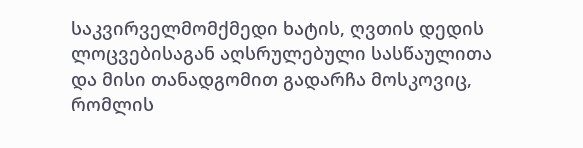საკვირველმომქმედი ხატის, ღვთის დედის ლოცვებისაგან აღსრულებული სასწაულითა და მისი თანადგომით გადარჩა მოსკოვიც, რომლის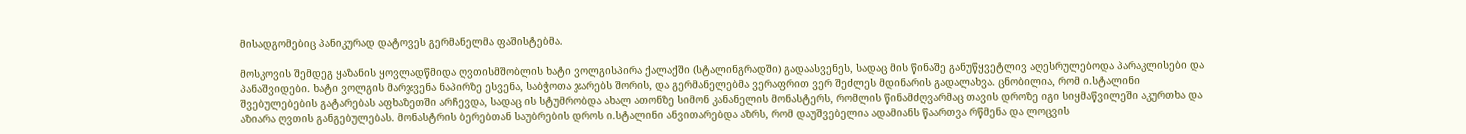მისადგომებიც პანიკურად დატოვეს გერმანელმა ფაშისტებმა.

მოსკოვის შემდეგ ყაზანის ყოვლადწმიდა ღვთისმშობლის ხატი ვოლგისპირა ქალაქში (სტალინგრადში) გადაასვენეს, სადაც მის წინაშე განუწყვეტლივ აღესრულებოდა პარაკლისები და პანაშვიდები. ხატი ვოლგის მარჯვენა ნაპირზე ესვენა, საბჭოთა ჯარებს შორის, და გერმანელებმა ვერაფრით ვერ შეძლეს მდინარის გადალახვა. ცნობილია, რომ ი.სტალინი შვებულებების გატარებას აფხაზეთში არჩევდა, სადაც ის სტუმრობდა ახალ ათონზე სიმონ კანანელის მონასტერს, რომლის წინამძღვარმაც თავის დროზე იგი სიყმაწვილეში აკურთხა და აზიარა ღვთის განგებულებას. მონასტრის ბერებთან საუბრების დროს ი.სტალინი ანვითარებდა აზრს, რომ დაუშვებელია ადამიანს წაართვა რწმენა და ლოცვის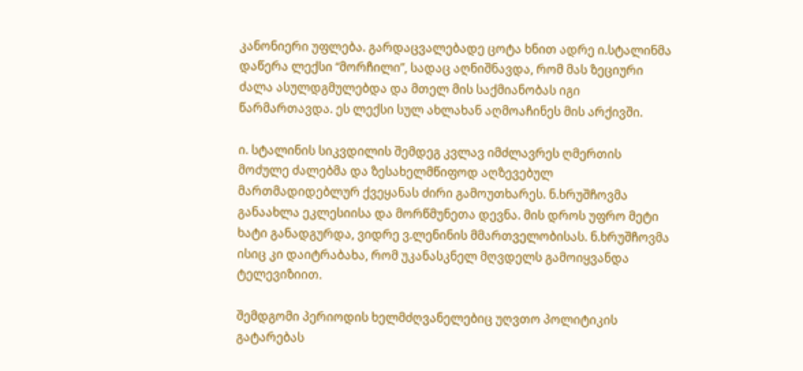კანონიერი უფლება. გარდაცვალებადე ცოტა ხნით ადრე ი.სტალინმა დაწერა ლექსი “მორჩილი”, სადაც აღნიშნავდა, რომ მას ზეციური ძალა ასულდგმულებდა და მთელ მის საქმიანობას იგი წარმართავდა. ეს ლექსი სულ ახლახან აღმოაჩინეს მის არქივში.

ი. სტალინის სიკვდილის შემდეგ კვლავ იმძლავრეს ღმერთის მოძულე ძალებმა და ზესახელმწიფოდ აღზევებულ მართმადიდებლურ ქვეყანას ძირი გამოუთხარეს. ნ.ხრუშჩოვმა განაახლა ეკლესიისა და მორწმუნეთა დევნა. მის დროს უფრო მეტი ხატი განადგურდა, ვიდრე ვ.ლენინის მმართველობისას. ნ.ხრუშჩოვმა ისიც კი დაიტრაბახა, რომ უკანასკნელ მღვდელს გამოიყვანდა ტელევიზიით.

შემდგომი პერიოდის ხელმძღვანელებიც უღვთო პოლიტიკის გატარებას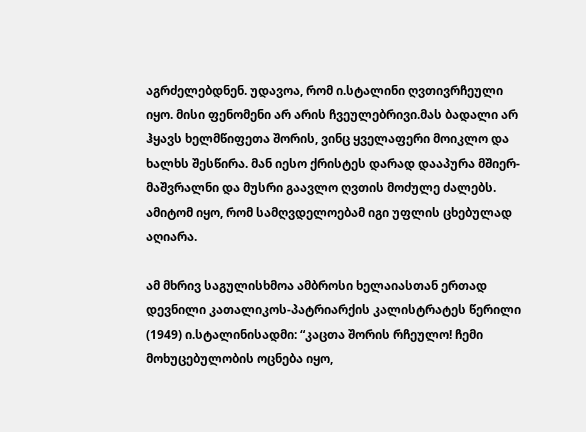აგრძელებდნენ. უდავოა, რომ ი.სტალინი ღვთივრჩეული იყო. მისი ფენომენი არ არის ჩვეულებრივი.მას ბადალი არ ჰყავს ხელმწიფეთა შორის, ვინც ყველაფერი მოიკლო და ხალხს შესწირა. მან იესო ქრისტეს დარად დააპურა მშიერ-მაშვრალნი და მუსრი გაავლო ღვთის მოძულე ძალებს. ამიტომ იყო, რომ სამღვდელოებამ იგი უფლის ცხებულად აღიარა.

ამ მხრივ საგულისხმოა ამბროსი ხელაიასთან ერთად დევნილი კათალიკოს-პატრიარქის კალისტრატეს წერილი (1949) ი.სტალინისადმი: “კაცთა შორის რჩეულო! ჩემი მოხუცებულობის ოცნება იყო,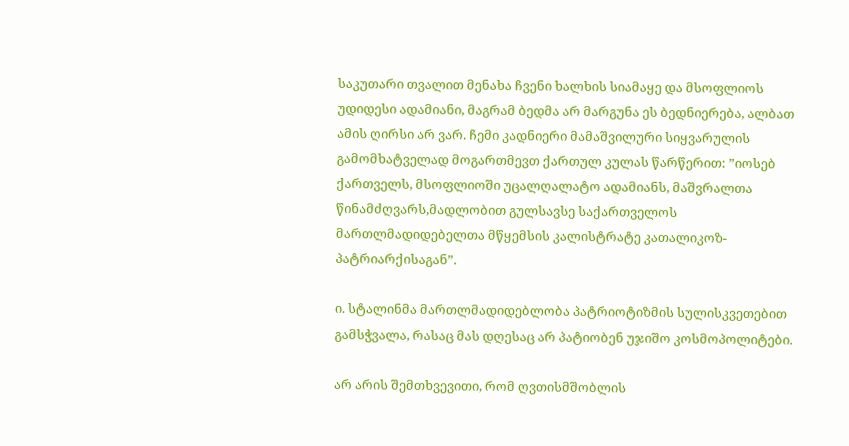საკუთარი თვალით მენახა ჩვენი ხალხის სიამაყე და მსოფლიოს უდიდესი ადამიანი, მაგრამ ბედმა არ მარგუნა ეს ბედნიერება, ალბათ ამის ღირსი არ ვარ. ჩემი კადნიერი მამაშვილური სიყვარულის გამომხატველად მოგართმევთ ქართულ კულას წარწერით: ”იოსებ ქართველს, მსოფლიოში უცალღალატო ადამიანს, მაშვრალთა წინამძღვარს,მადლობით გულსავსე საქართველოს მართლმადიდებელთა მწყემსის კალისტრატე კათალიკოზ-პატრიარქისაგან”.

ი. სტალინმა მართლმადიდებლობა პატრიოტიზმის სულისკვეთებით გამსჭვალა, რასაც მას დღესაც არ პატიობენ უჯიშო კოსმოპოლიტები.

არ არის შემთხვევითი, რომ ღვთისმშობლის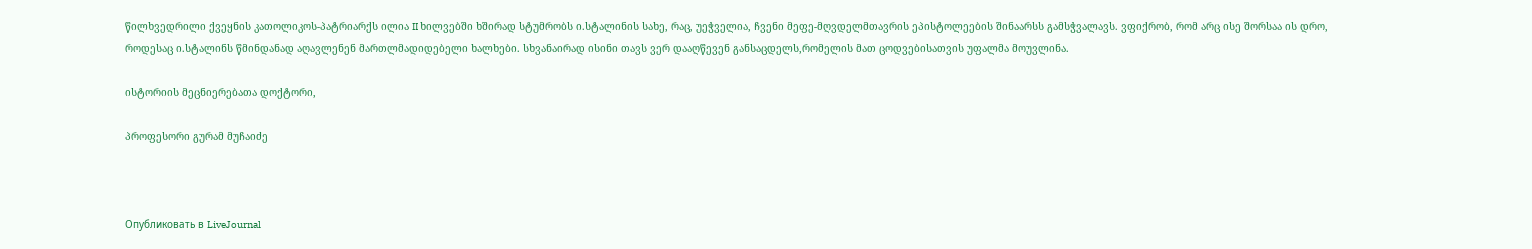წილხვედრილი ქვეყნის კათოლიკოს-პატრიარქს ილია II ხილვებში ხშირად სტუმრობს ი.სტალინის სახე, რაც, უეჭველია, ჩვენი მეფე-მღვდელმთავრის ეპისტოლეების შინაარსს გამსჭვალავს. ვფიქრობ, რომ არც ისე შორსაა ის დრო, როდესაც ი.სტალინს წმინდანად აღავლენენ მართლმადიდებელი ხალხები. სხვანაირად ისინი თავს ვერ დააღწევენ განსაცდელს,რომელის მათ ცოდვებისათვის უფალმა მოუვლინა.

ისტორიის მეცნიერებათა დოქტორი,

პროფესორი გურამ მუჩაიძე



Опубликовать в LiveJournal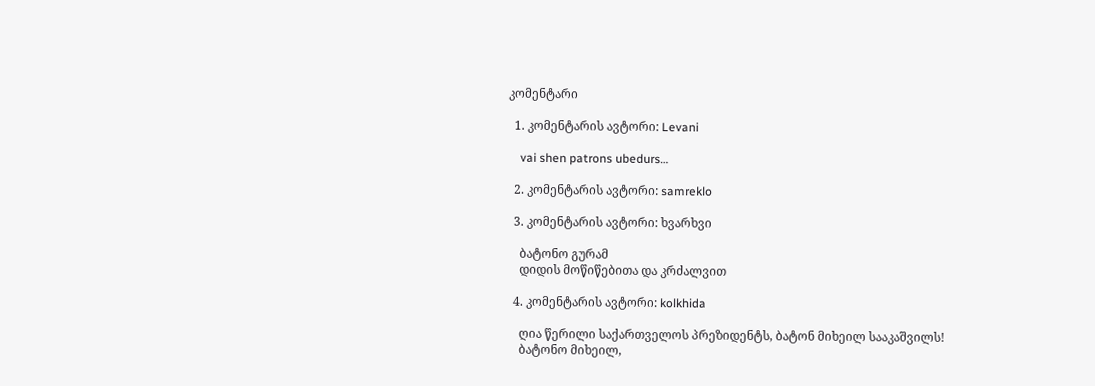კომენტარი

  1. კომენტარის ავტორი: Levani

    vai shen patrons ubedurs…

  2. კომენტარის ავტორი: samreklo

  3. კომენტარის ავტორი: ხვარხვი

    ბატონო გურამ
    დიდის მოწიწებითა და კრძალვით

  4. კომენტარის ავტორი: kolkhida

    ღია წერილი საქართველოს პრეზიდენტს, ბატონ მიხეილ სააკაშვილს!
    ბატონო მიხეილ,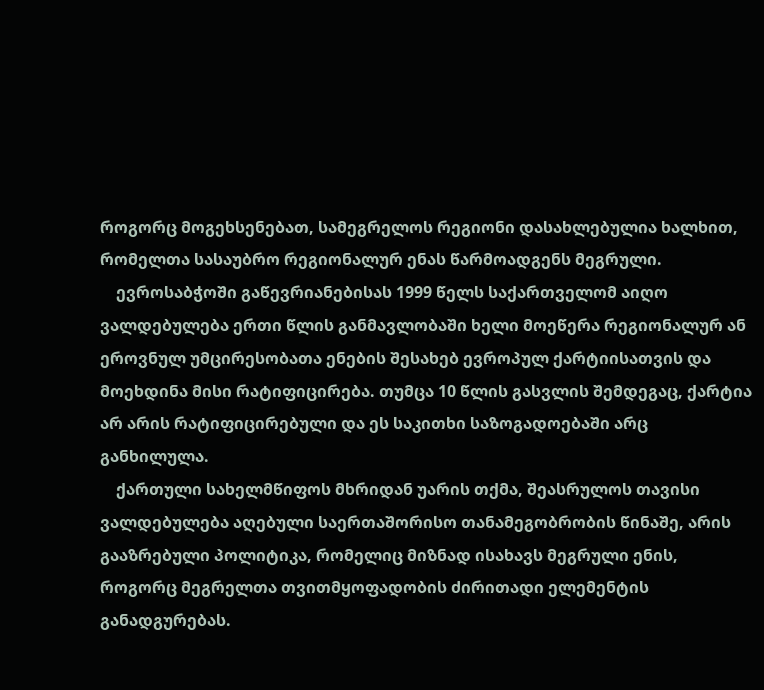როგორც მოგეხსენებათ, სამეგრელოს რეგიონი დასახლებულია ხალხით, რომელთა სასაუბრო რეგიონალურ ენას წარმოადგენს მეგრული.
    ევროსაბჭოში გაწევრიანებისას 1999 წელს საქართველომ აიღო ვალდებულება ერთი წლის განმავლობაში ხელი მოეწერა რეგიონალურ ან ეროვნულ უმცირესობათა ენების შესახებ ევროპულ ქარტიისათვის და მოეხდინა მისი რატიფიცირება. თუმცა 10 წლის გასვლის შემდეგაც, ქარტია არ არის რატიფიცირებული და ეს საკითხი საზოგადოებაში არც განხილულა.
    ქართული სახელმწიფოს მხრიდან უარის თქმა, შეასრულოს თავისი ვალდებულება აღებული საერთაშორისო თანამეგობრობის წინაშე, არის გააზრებული პოლიტიკა, რომელიც მიზნად ისახავს მეგრული ენის, როგორც მეგრელთა თვითმყოფადობის ძირითადი ელემენტის განადგურებას.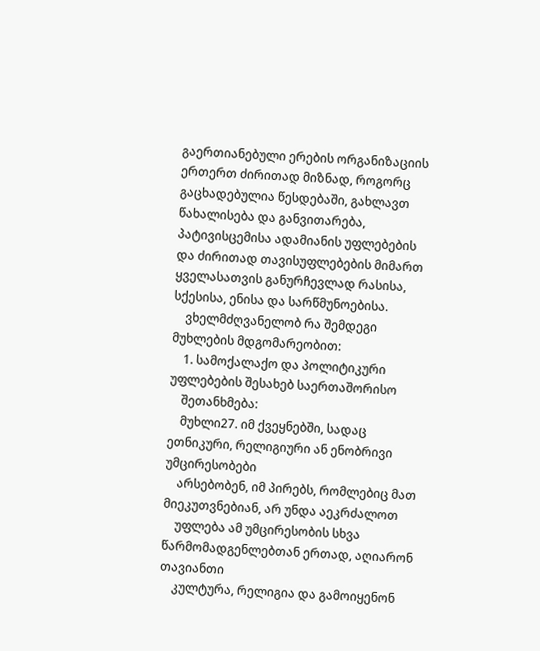გაერთიანებული ერების ორგანიზაციის ერთერთ ძირითად მიზნად, როგორც გაცხადებულია წესდებაში, გახლავთ წახალისება და განვითარება, პატივისცემისა ადამიანის უფლებების და ძირითად თავისუფლებების მიმართ ყველასათვის განურჩევლად რასისა, სქესისა, ენისა და სარწმუნოებისა.
    ვხელმძღვანელობ რა შემდეგი მუხლების მდგომარეობით:
    1. სამოქალაქო და პოლიტიკური უფლებების შესახებ საერთაშორისო
    შეთანხმება:
    მუხლი27. იმ ქვეყნებში, სადაც ეთნიკური, რელიგიური ან ენობრივი უმცირესობები
    არსებობენ, იმ პირებს, რომლებიც მათ მიეკუთვნებიან, არ უნდა აეკრძალოთ
    უფლება ამ უმცირესობის სხვა წარმომადგენლებთან ერთად, აღიარონ თავიანთი
    კულტურა, რელიგია და გამოიყენონ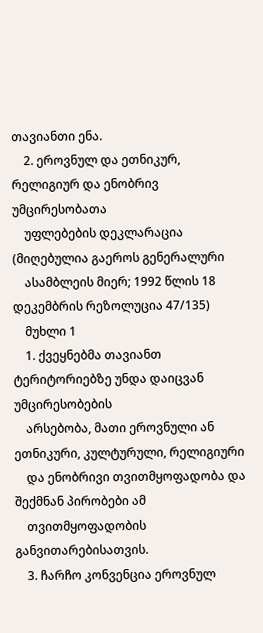თავიანთი ენა.
    2. ეროვნულ და ეთნიკურ, რელიგიურ და ენობრივ უმცირესობათა
    უფლებების დეკლარაცია (მიღებულია გაეროს გენერალური
    ასამბლეის მიერ; 1992 წლის 18 დეკემბრის რეზოლუცია 47/135)
    მუხლი 1
    1. ქვეყნებმა თავიანთ ტერიტორიებზე უნდა დაიცვან უმცირესობების
    არსებობა, მათი ეროვნული ან ეთნიკური, კულტურული, რელიგიური
    და ენობრივი თვითმყოფადობა და შექმნან პირობები ამ
    თვითმყოფადობის განვითარებისათვის.
    3. ჩარჩო კონვენცია ეროვნულ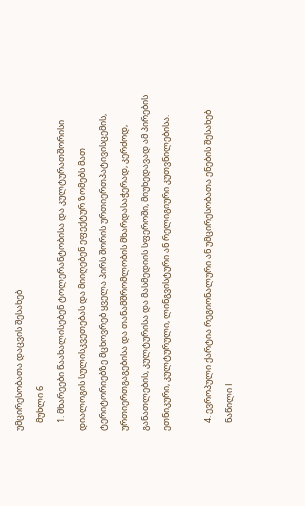უმცირესობათა დაცვის შესახებ
    მუხლი 6
    1. მხარეები წაახალისებენ ტოლერანტობისა და კულტურათშორისი დიალოგის სულისკვეთებას და მიიღებენ ეფექტურ ზომებს მათ ტერიტორიებზე მცხოვრებ ყველა პირს შორის ურთიერთპატივისცემის, ურთიერთგაგებისა და თანამშრომლობის მხარდასაჭერად, კერძოდ, განათლების, კულტურისა და მასმედიის სფეროში, მიუხედავად ამ პირების ეთნიკური, კულტურული, ლინგვისტური ან რელიგიური კუთვნილებისა.

    4. ევროპული ქარტია რეგიონალური ან უმცირესობათა ენების შესახებ
    ნაწილი I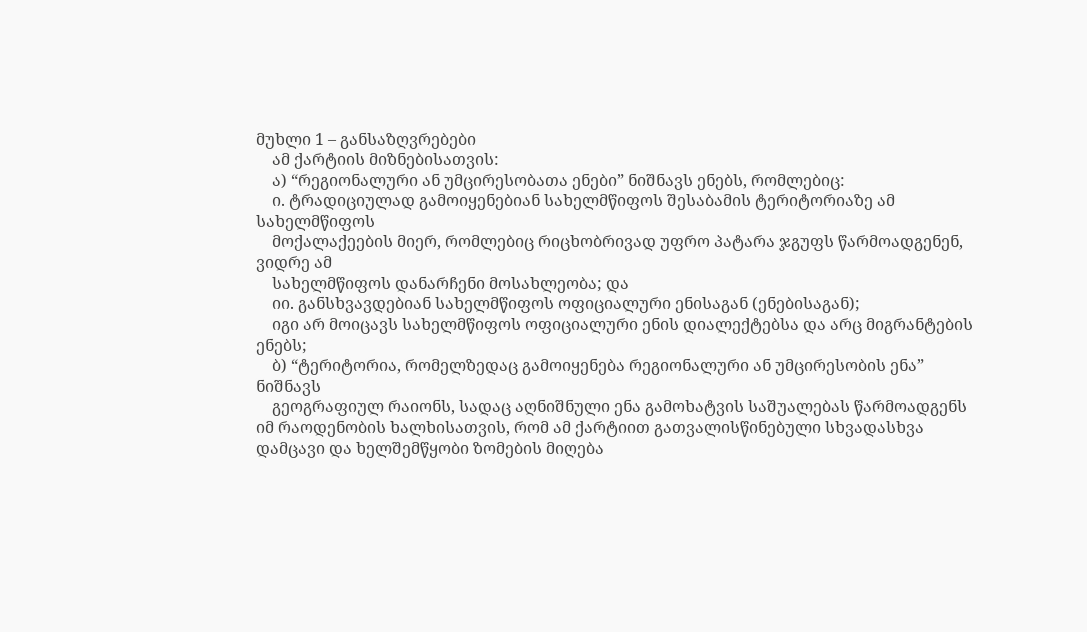მუხლი 1 – განსაზღვრებები
    ამ ქარტიის მიზნებისათვის:
    ა) “რეგიონალური ან უმცირესობათა ენები” ნიშნავს ენებს, რომლებიც:
    ი. ტრადიციულად გამოიყენებიან სახელმწიფოს შესაბამის ტერიტორიაზე ამ სახელმწიფოს
    მოქალაქეების მიერ, რომლებიც რიცხობრივად უფრო პატარა ჯგუფს წარმოადგენენ, ვიდრე ამ
    სახელმწიფოს დანარჩენი მოსახლეობა; და
    იი. განსხვავდებიან სახელმწიფოს ოფიციალური ენისაგან (ენებისაგან);
    იგი არ მოიცავს სახელმწიფოს ოფიციალური ენის დიალექტებსა და არც მიგრანტების ენებს;
    ბ) “ტერიტორია, რომელზედაც გამოიყენება რეგიონალური ან უმცირესობის ენა” ნიშნავს
    გეოგრაფიულ რაიონს, სადაც აღნიშნული ენა გამოხატვის საშუალებას წარმოადგენს იმ რაოდენობის ხალხისათვის, რომ ამ ქარტიით გათვალისწინებული სხვადასხვა დამცავი და ხელშემწყობი ზომების მიღება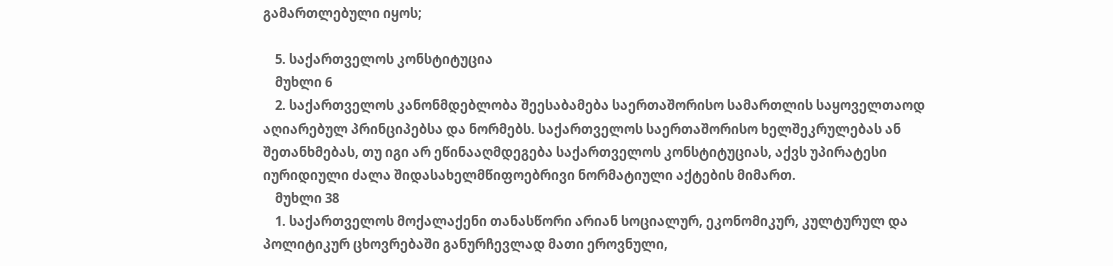გამართლებული იყოს;

    5. საქართველოს კონსტიტუცია
    მუხლი 6
    2. საქართველოს კანონმდებლობა შეესაბამება საერთაშორისო სამართლის საყოველთაოდ აღიარებულ პრინციპებსა და ნორმებს. საქართველოს საერთაშორისო ხელშეკრულებას ან შეთანხმებას, თუ იგი არ ეწინააღმდეგება საქართველოს კონსტიტუციას, აქვს უპირატესი იურიდიული ძალა შიდასახელმწიფოებრივი ნორმატიული აქტების მიმართ.
    მუხლი 38
    1. საქართველოს მოქალაქენი თანასწორი არიან სოციალურ, ეკონომიკურ, კულტურულ და პოლიტიკურ ცხოვრებაში განურჩევლად მათი ეროვნული,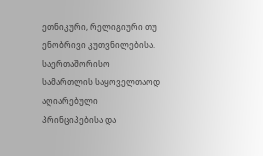ეთნიკური, რელიგიური თუ ენობრივი კუთვნილებისა. საერთაშორისო სამართლის საყოველთაოდ აღიარებული პრინციპებისა და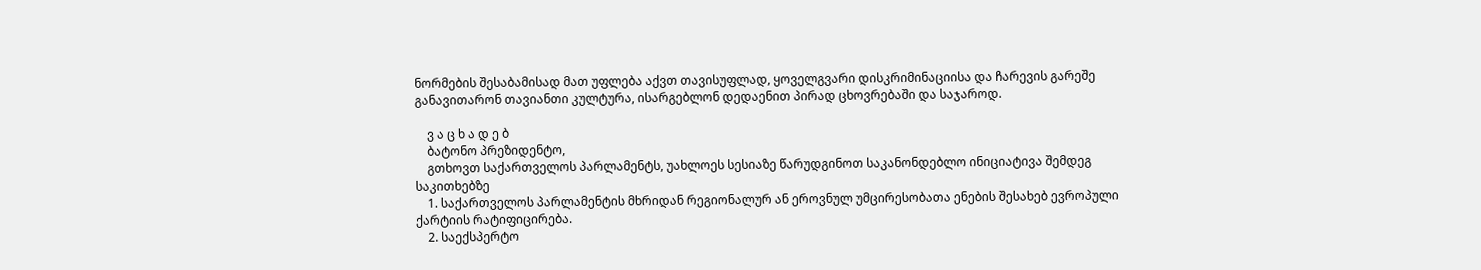ნორმების შესაბამისად მათ უფლება აქვთ თავისუფლად, ყოველგვარი დისკრიმინაციისა და ჩარევის გარეშე განავითარონ თავიანთი კულტურა, ისარგებლონ დედაენით პირად ცხოვრებაში და საჯაროდ.

    ვ ა ც ხ ა დ ე ბ
    ბატონო პრეზიდენტო,
    გთხოვთ საქართველოს პარლამენტს, უახლოეს სესიაზე წარუდგინოთ საკანონდებლო ინიციატივა შემდეგ საკითხებზე
    1. საქართველოს პარლამენტის მხრიდან რეგიონალურ ან ეროვნულ უმცირესობათა ენების შესახებ ევროპული ქარტიის რატიფიცირება.
    2. საექსპერტო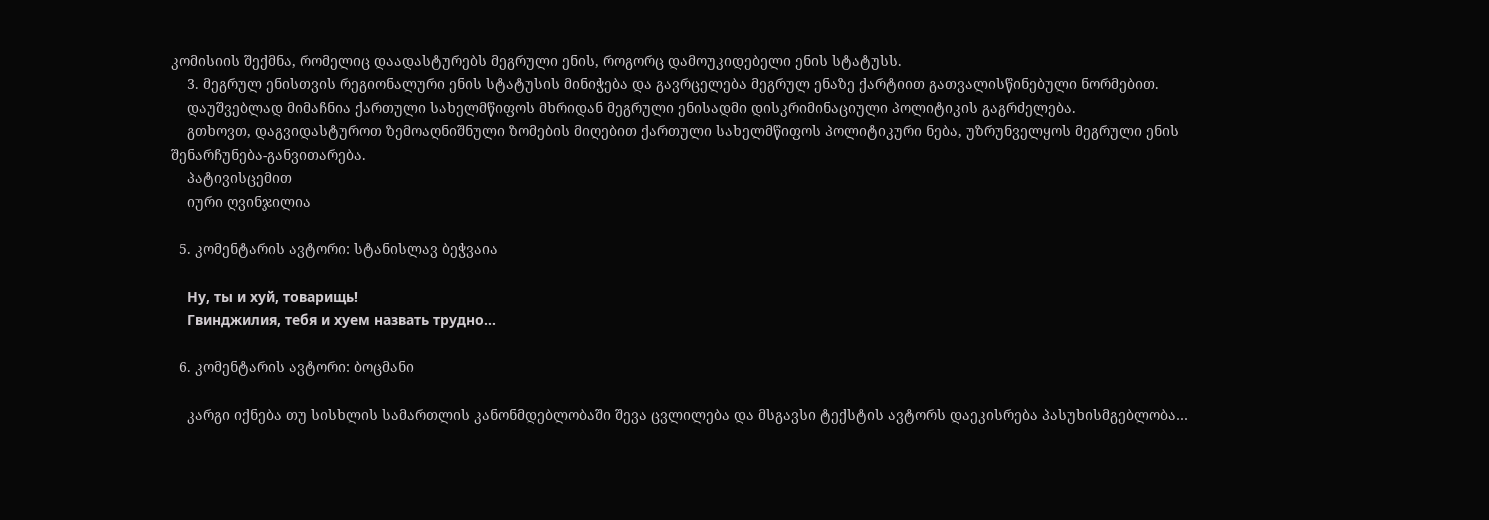კომისიის შექმნა, რომელიც დაადასტურებს მეგრული ენის, როგორც დამოუკიდებელი ენის სტატუსს.
    3. მეგრულ ენისთვის რეგიონალური ენის სტატუსის მინიჭება და გავრცელება მეგრულ ენაზე ქარტიით გათვალისწინებული ნორმებით.
    დაუშვებლად მიმაჩნია ქართული სახელმწიფოს მხრიდან მეგრული ენისადმი დისკრიმინაციული პოლიტიკის გაგრძელება.
    გთხოვთ, დაგვიდასტუროთ ზემოაღნიშნული ზომების მიღებით ქართული სახელმწიფოს პოლიტიკური ნება, უზრუნველყოს მეგრული ენის შენარჩუნება-განვითარება.
    პატივისცემით
    იური ღვინჯილია

  5. კომენტარის ავტორი: სტანისლავ ბეჭვაია

    Ну, ты и хуй, товарищь!
    Гвинджилия, тебя и хуем назвать трудно…

  6. კომენტარის ავტორი: ბოცმანი

    კარგი იქნება თუ სისხლის სამართლის კანონმდებლობაში შევა ცვლილება და მსგავსი ტექსტის ავტორს დაეკისრება პასუხისმგებლობა…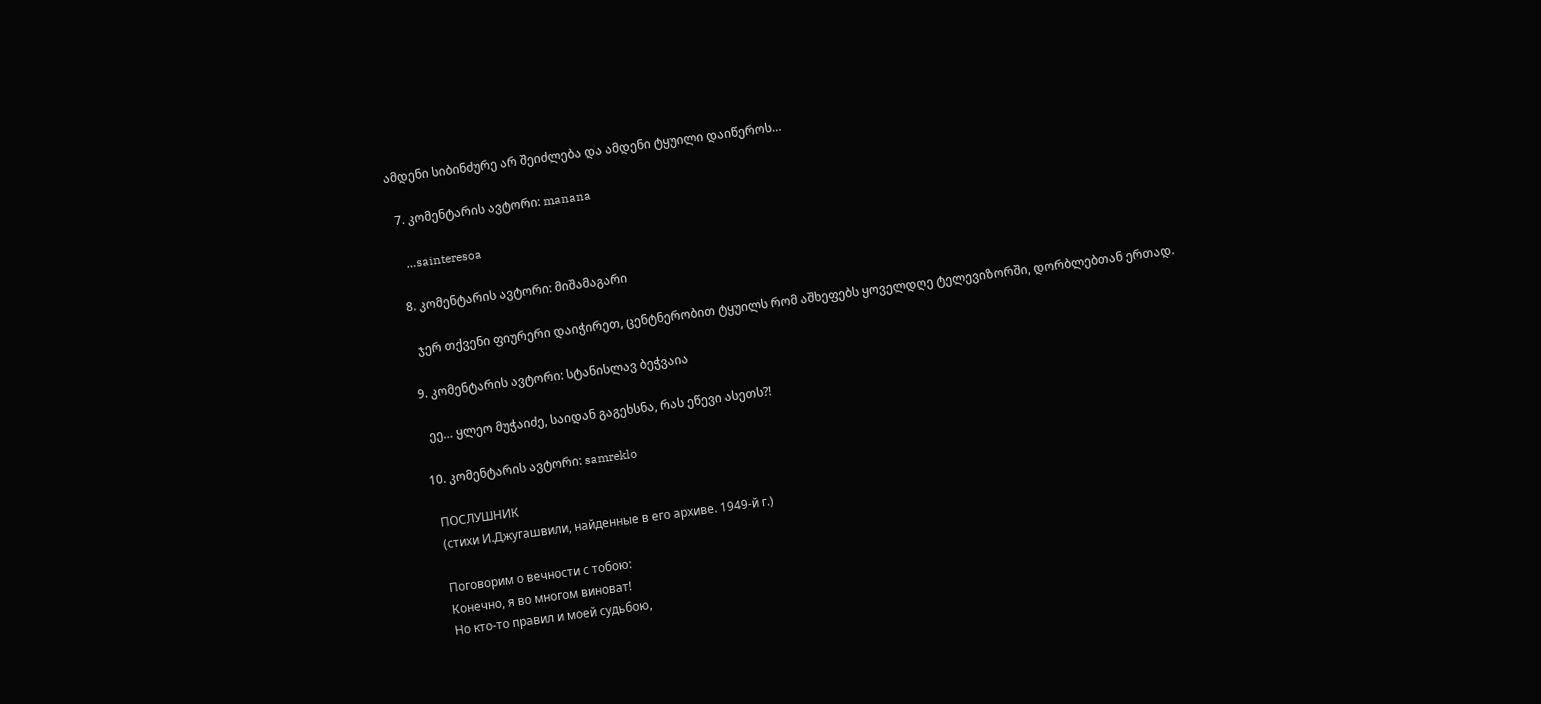ამდენი სიბინძურე არ შეიძლება და ამდენი ტყუილი დაიწეროს…

  7. კომენტარის ავტორი: manana

    …sainteresoa

  8. კომენტარის ავტორი: მიშამაგარი

    ჯერ თქვენი ფიურერი დაიჭირეთ, ცენტნერობით ტყუილს რომ აშხეფებს ყოველდღე ტელევიზორში, დორბლებთან ერთად.

  9. კომენტარის ავტორი: სტანისლავ ბეჭვაია

    ეე… ყლეო მუჭაიძე, საიდან გაგეხსნა, რას ეწევი ასეთს?!

  10. კომენტარის ავტორი: samreklo

    ПОСЛУШНИК
    (стихи И.Джугашвили, найденные в его архиве. 1949-й г.)

    Поговорим о вечности с тобою:
    Конечно, я во многом виноват!
    Но кто-то правил и моей судьбою,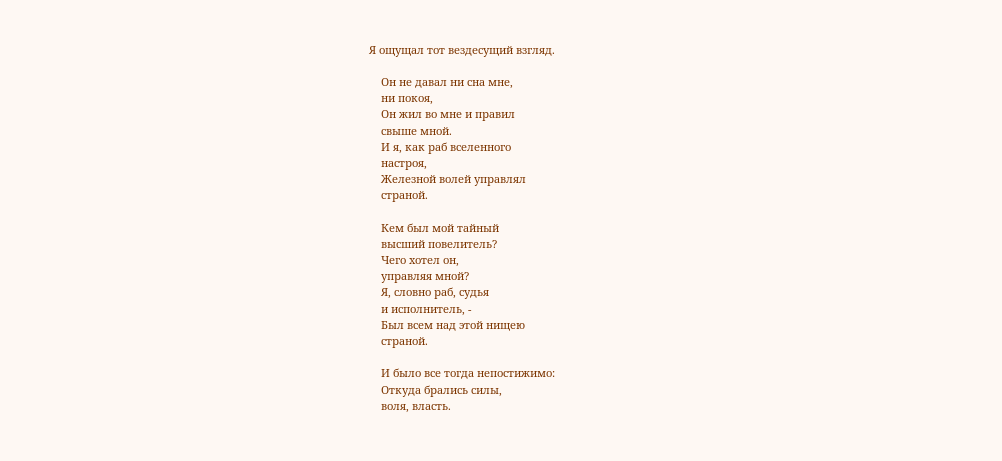Я ощущал тот вездесущий взгляд.

    Он не давал ни сна мне,
    ни покоя,
    Он жил во мне и правил
    свыше мной.
    И я, как раб вселенного
    настроя,
    Железной волей управлял
    страной.

    Кем был мой тайный
    высший повелитель?
    Чего хотел он,
    управляя мной?
    Я, словно раб, судья
    и исполнитель, -
    Был всем над этой нищею
    страной.

    И было все тогда непостижимо:
    Откуда брались силы,
    воля, власть.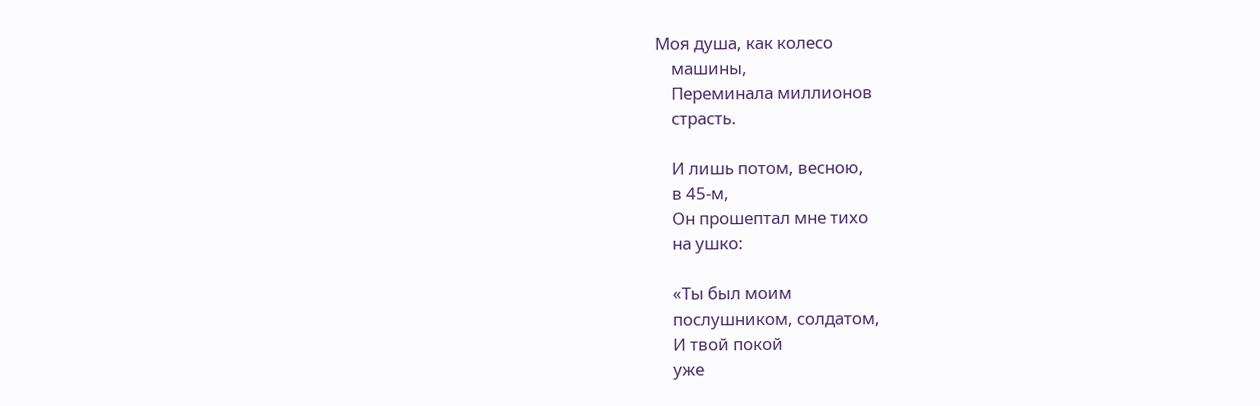Моя душа, как колесо
    машины,
    Переминала миллионов
    страсть.

    И лишь потом, весною,
    в 45-м,
    Он прошептал мне тихо
    на ушко:

    «Ты был моим
    послушником, солдатом,
    И твой покой
    уже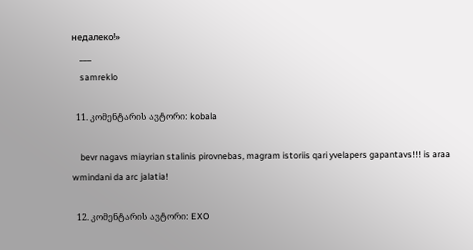недалеко!»
    ___
    samreklo

  11. კომენტარის ავტორი: kobala

    bevr nagavs miayrian stalinis pirovnebas, magram istoriis qari yvelapers gapantavs!!! is araa wmindani da arc jalatia!

  12. კომენტარის ავტორი: EXO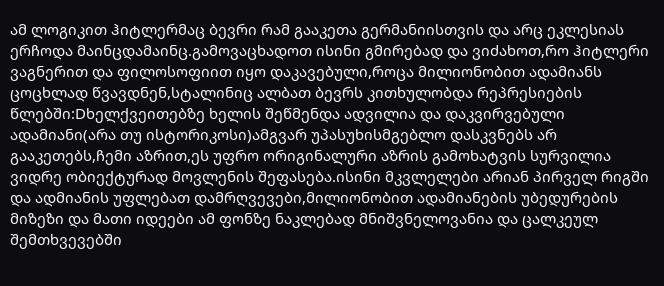ამ ლოგიკით ჰიტლერმაც ბევრი რამ გააკეთა გერმანიისთვის და არც ეკლესიას ერჩოდა მაინცდამაინც.გამოვაცხადოთ ისინი გმირებად და ვიძახოთ,რო ჰიტლერი ვაგნერით და ფილოსოფიით იყო დაკავებული,როცა მილიონობით ადამიანს ცოცხლად წვავდნენ,სტალინიც ალბათ ბევრს კითხულობდა რეპრესიების წლებში:Dხელქვეითებზე ხელის შეწმენდა ადვილია და დაკვირვებული ადამიანი(არა თუ ისტორიკოსი)ამგვარ უპასუხისმგებლო დასკვნებს არ გააკეთებს,ჩემი აზრით,ეს უფრო ორიგინალური აზრის გამოხატვის სურვილია ვიდრე ობიექტურად მოვლენის შეფასება.ისინი მკვლელები არიან პირველ რიგში და ადმიანის უფლებათ დამრღვევები,მილიონობით ადამიანების უბედურების მიზეზი და მათი იდეები ამ ფონზე ნაკლებად მნიშვნელოვანია და ცალკეულ შემთხვევებში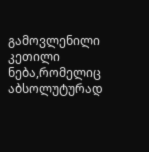გამოვლენილი კეთილი ნება,რომელიც აბსოლუტურად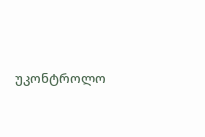უკონტროლო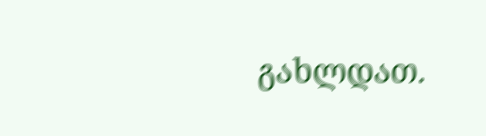გახლდათ.